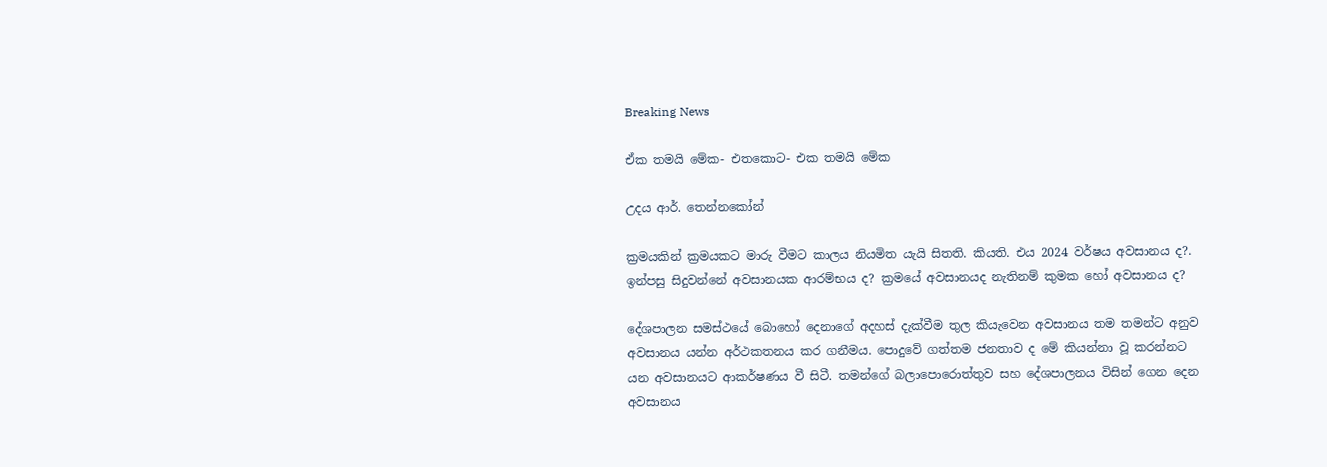Breaking News

ඒක තමයි මේක- එතකොට- එක තමයි මේක

උදය ආර්. තෙන්නකෝන්

ක්‍රමයකින් ක්‍රමයකට මාරු වීමට කාලය නියමිත යැයි සිතති. කියති. එය 2024 වර්ෂය අවසානය ද?. ඉන්පසු සිදුවන්නේ අවසානයක ආරම්භය ද? ක්‍රමයේ අවසානයද නැතිනම් කුමක හෝ අවසානය ද?

දේශපාලන සමස්ථයේ බොහෝ දෙනාගේ අදහස් දැක්වීම තුල කියැවෙන අවසානය තම තමන්ට අනුව අවසානය යන්න අර්ථකතනය කර ගනීමය. පොදුවේ ගත්තම ජනතාව ද මේ කියන්නා වූ කරන්නට යන අවසානයට ආකර්ෂණය වී සිටී. තමන්ගේ බලාපොරොත්තුව සහ දේශපාලනය විසින් ගෙන දෙන අවසානය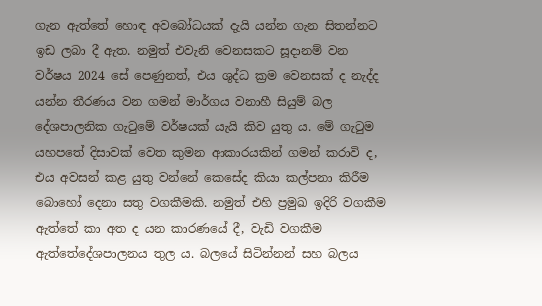ගැන ඇත්තේ හොඳ අවබෝධයක් දැයි යන්න ගැන සිතන්නට ඉඩ ලබා දී ඇත. නමුත් එවැනි වෙනසකට සූදානම් වන වර්ෂය 2024 සේ පෙණුනත්, එය ශුද්ධ ක්‍රම වෙනසක් ද නැද්ද යන්න තීරණය වන ගමන් මාර්ගය වනාහී සියුම් බල දේශපාලනික ගැටුමේ වර්ෂයක් යැයි කිව යුතු ය. මේ ගැටුම යහපතේ දිසාවක් වෙත කුමන ආකාරයකින් ගමන් කරාවි ද, එය අවසන් කළ යුතු වන්නේ කෙසේද කියා කල්පනා කිරීම බොහෝ දෙනා සතු වගකීමකි. නමුත් එහි ප්‍රමුඛ ඉදිරි වගකීම ඇත්තේ කා අත ද යන කාරණයේ දී, වැඩි වගකීම ඇත්තේදේශපාලනය තුල ය. බලයේ සිටින්නන් සහ බලය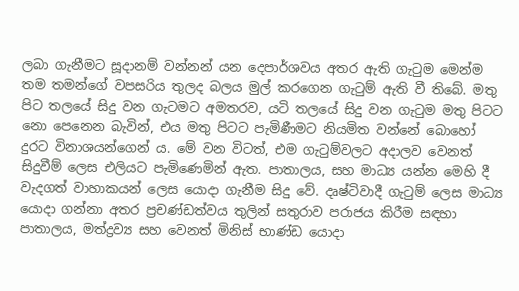ලබා ගැනීමට සූදානම් වන්නන් යන දෙපාර්ශවය අතර ඇති ගැටුම මෙන්ම තම තමන්ගේ වපසරිය තුලද බලය මුල් කරගෙන ගැටුම් ඇති වී තිබේ. මතු පිට තලයේ සිදු වන ගැටමට අමතරව, යටි තලයේ සිදු වන ගැටුම මතු පිටට නො පෙනෙන බැවින්, එය මතු පිටට පැමිණීමට නියමිත වන්නේ බොහෝ දුරට විනාශයන්ගෙන් ය. මේ වන විටත්, එම ගැටුම්වලට අදාලව වෙනත් සිදුවීම් ලෙස එලියට පැමිණෙමින් ඇත. පාතාලය, සහ මාධ්‍ය යන්න මෙහි දී වැදගත් වාහාකයන් ලෙස යොදා ගැනීම සිදු වේ. දෘෂ්ටිවාදී ගැටුම් ලෙස මාධ්‍ය යොදා ගන්නා අතර ප්‍රචණ්ඩත්වය තුලින් සතුරාව පරාජය කිරීම සඳහා පාතාලය, මත්ද්‍රව්‍ය සහ වෙනත් මිනිස් භාණ්ඩ යොදා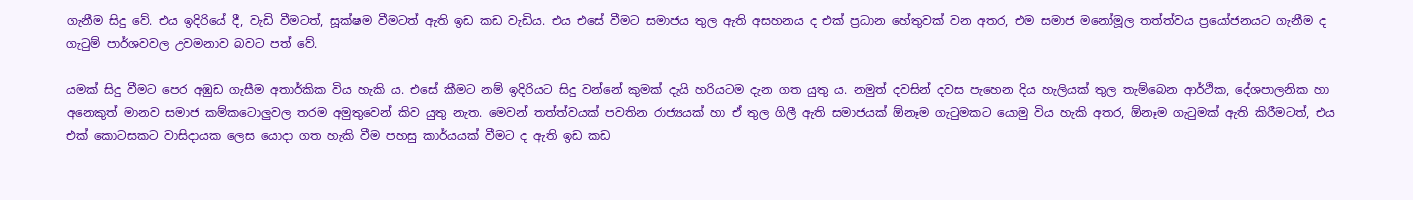ගැනීම සිදු වේ. එය ඉදිරියේ දී, වැඩි වීමටත්, සූක්ෂම වීමටත් ඇති ඉඩ කඩ වැඩිය. එය එසේ වීමට සමාජය තුල ඇති අසහනය ද එක් ප්‍රධාන හේතුවක් වන අතර, එම සමාජ මනෝමූල තත්ත්වය ප්‍රයෝජනයට ගැනීම ද ගැටුම් පාර්ශවවල උවමනාව බවට පත් වේ.

යමක් සිදු වීමට පෙර අඹුඩ ගැසීම අතාර්කික විය හැකි ය. එසේ කීමට නම් ඉදිරියට සිදු වන්නේ කුමක් දැයි හරියටම දැන ගත යුතු ය. නමුත් දවසින් දවස පැහෙන දිය හැලියක් තුල තැම්බෙන ආර්ථික, දේශපාලනික හා අනෙකුත් මානව සමාජ කම්කටොලුවල තරම අමුතුවෙන් කිව යුතු නැත. මෙවන් තත්ත්වයක් පවතින රාජ්‍යයක් හා ඒ තුල ගිලී ඇති සමාජයක් ඕනෑම ගැටුමකට යොමු විය හැකි අතර, ඕනෑම ගැටුමක් ඇති කිරීමටත්, එය එක් කොටසකට වාසිදායක ලෙස යොදා ගත හැකි වීම පහසු කාර්යයක් වීමට ද ඇති ඉඩ කඩ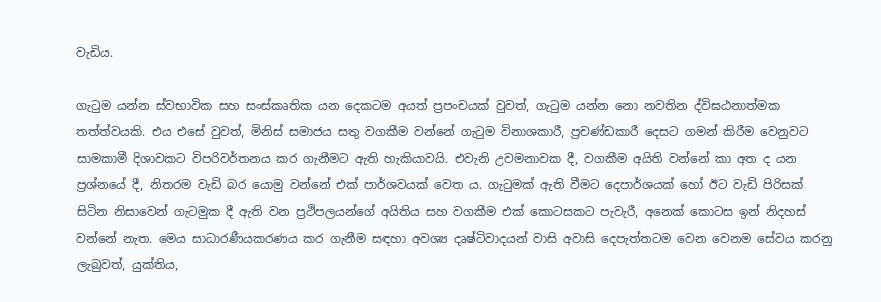වැඩිය.

ගැටුම යන්න ස්වභාවික සහ සංස්කෘතික යන දෙකටම අයත් ප්‍රපංචයක් වුවත්, ගැටුම යන්න නො නවතින ද්විඝඨනාත්මක තත්ත්වයකි. එය එසේ වුවත්, මිනිස් සමාජය සතු වගකීම වන්නේ ගැටුම විනාශකාරී, ප්‍රචණ්ඩකාරී දෙසට ගමන් කිරීම වෙනුවට සාමකාමී දිශාවකට විපරිවර්තනය කර ගැනීමට ඇති හැකියාවයි. එවැනි උවමනාවක දී, වගකීම අයිති වන්නේ කා අත ද යන ප්‍රශ්නයේ දී, නිතරම වැඩි බර යොමු වන්නේ එක් පාර්ශවයක් වෙත ය. ගැටුමක් ඇති වීමට දෙපාර්ශයක් හෝ ඊට වැඩි පිරිසක් සිටින නිසාවෙන් ගැටමුක දී ඇති වන ප්‍රථිපලයන්ගේ අයිතිය සහ වගකීම එක් කොටසකට පැවැරී, අනෙක් කොටස ඉන් නිදහස් වන්නේ නැත. මෙය සාධාරණීයකරණය කර ගැනීම සඳහා අවශ්‍ය දෘෂ්ටිවාදයන් වාසි අවාසි දෙපැත්තටම වෙන වෙනම සේවය කරනු ලැබුවත්, යුක්තිය,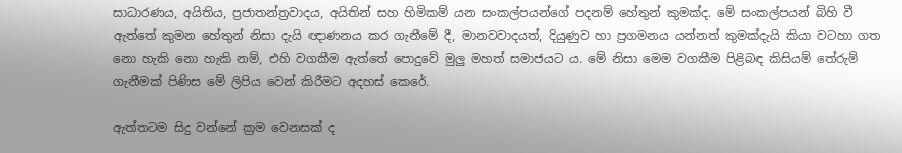සාධාරණය, අයිතිය, ප්‍රජාතන්ත්‍රවාදය, අයිතින් සහ හිමිකම් යන සංකල්පයන්ගේ පදනම් හේතුන් කුමක්ද. මේ සංකල්පයන් බිහි වී ඇත්තේ කුමන හේතුන් නිසා දැයි ඥාණනය කර ගැනීමේ දී, මානවවාදයත්, දියුණුව හා ප්‍රගමනය යන්නත් කුමක්දැයි කියා වටහා ගත නො හැකි නො හැකි නම්, එහි වගකීම ඇත්තේ පොදුවේ මුලු මහත් සමාජයට ය. මේ නිසා මෙම වගකීම පිළිබඳ කිසියම් තේරුම් ගැනීමක් පිණිස මේ ලිපිය වෙන් කිරීමට අදහස් කෙරේ.

ඇත්තටම සිදු වන්නේ ක්‍රම වෙනසක් ද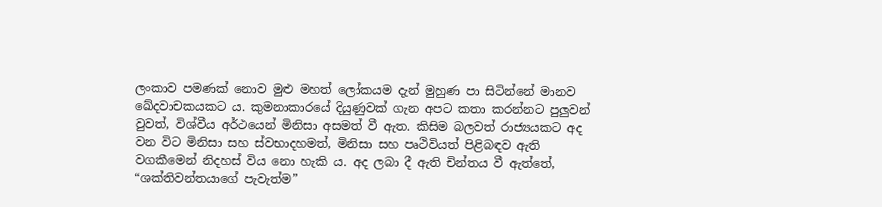ලංකාව පමණක් නොව මුළු මහත් ලෝකයම දැන් මුහුණ පා සිටින්නේ මානව ඛේදවාචකයකට ය. කුමනාකාරයේ දියුණුවක් ගැන අපට කතා කරන්නට පුලුවන් වුවත්, විශ්වීය අර්ථයෙන් මිනිසා අසමත් වී ඇත. කිසිම බලවත් රාජ්‍යයකට අද වන විට මිනිසා සහ ස්වභාදහමත්, මිනිසා සහ පෘථිවියත් පිළිබඳව ඇති වගකීමෙන් නිදහස් විය නො හැකි ය. අද ලබා දී ඇති චින්තය වී ඇත්තේ, “ශක්තිවන්තයාගේ පැවැත්ම”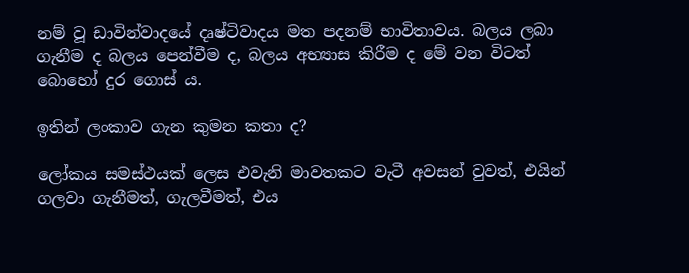නම් වූ ඩාවින්වාදයේ දෘෂ්ටිවාදය මත පදනම් භාවිතාවය. බලය ලබා ගැනීම ද බලය පෙන්වීම ද, බලය අභ්‍යාස කිරීම ද මේ වන විටත් බොහෝ දුර ගොස් ය.

ඉතින් ලංකාව ගැන කුමන කතා ද?

ලෝකය සමස්ථයක් ලෙස එවැනි මාවතකට වැටී අවසන් වුවත්, එයින් ගලවා ගැනීමත්, ගැලවීමත්, එය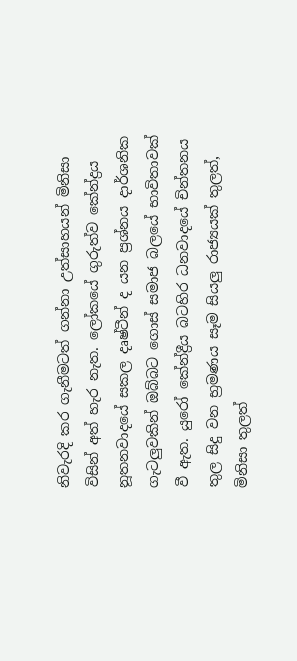නිවැරදි කර ගැනීමටත් ගන්නා උත්සාහයන් මිනිසා විසින් අත් හැර නැත. ලෝකයේ ගුරුත්ව කේන්ද්‍රය නූතනවාදයේ සකල දෘෂ්ටීන් ද යන ප්‍රශ්නය දාර්ශනික ගැටලුවකින් ඔබ්බට ගොස් සමාජ බලයේ භාවිතාවක් වී ඇත. යුරෝ කේන්ද්‍රීය බටහිර ධනවාදයේ චින්තනය තුල සිදු වන භ්‍රමණය සෑම සියලු රාජ්‍යයක් තුලත්, මිනිසා තුලත්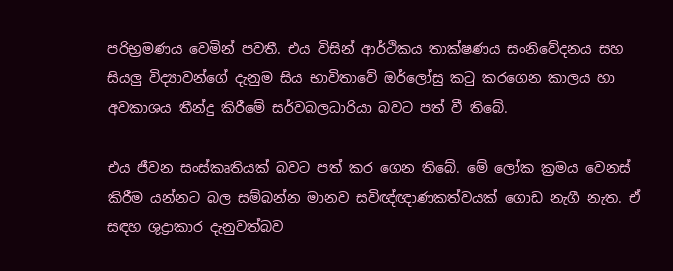පරිභ්‍රමණය වෙමින් පවතී. එය විසින් ආර්ථිකය තාක්ෂණය සංනිවේදනය සහ සියලු විද්‍යාවන්ගේ දැනුම සිය භාවිතාවේ ඔර්ලෝසු කටු කරගෙන කාලය හා අවකාශය තීන්දු කිරීමේ සර්වබලධාරියා බවට පත් වී තිබේ.

එය ජීවන සංස්කෘතියක් බවට පත් කර ගෙන තිබේ. මේ ලෝක ක්‍රමය වෙනස් කිරීම යන්නට බල සම්බන්න මානව සවිඥ්ඥාණකත්වයක් ගොඩ නැගී නැත. ඒ සඳහ ශුද්‍රාකාර දැනුවත්බව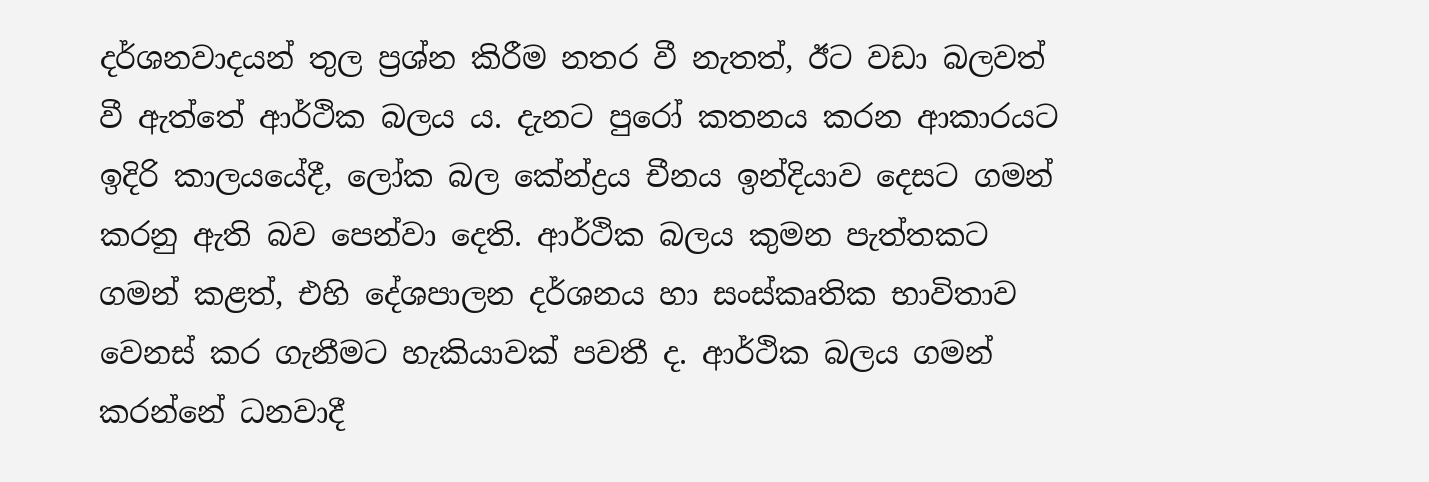දර්ශනවාදයන් තුල ප්‍රශ්න කිරීම නතර වී නැතත්, ඊට වඩා බලවත් වී ඇත්තේ ආර්ථික බලය ය. දැනට පුරෝ කතනය කරන ආකාරයට ඉදිරි කාලයයේදී, ලෝක බල කේන්ද්‍රය චීනය ඉන්දියාව දෙසට ගමන් කරනු ඇති බව පෙන්වා දෙති. ආර්ථික බලය කුමන පැත්තකට ගමන් කළත්, එහි දේශපාලන දර්ශනය හා සංස්කෘතික භාවිතාව වෙනස් කර ගැනීමට හැකියාවක් පවතී ද. ආර්ථික බලය ගමන් කරන්නේ ධනවාදී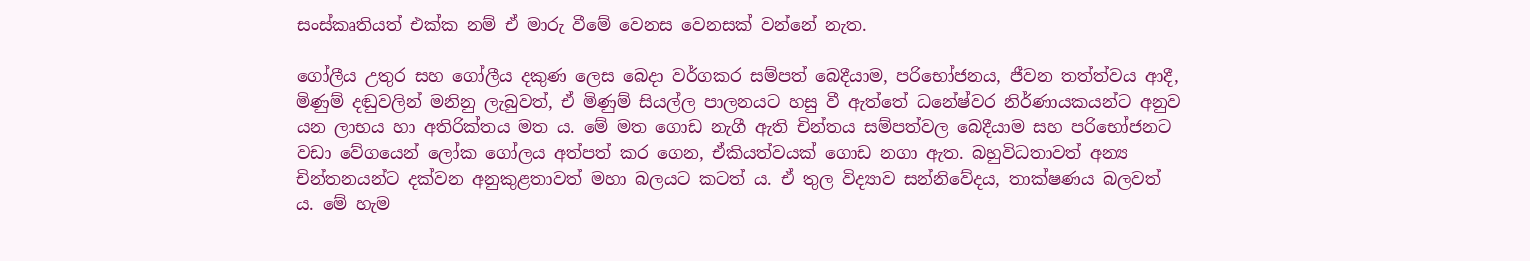සංස්කෘතියත් එක්ක නම් ඒ මාරු වීමේ වෙනස වෙනසක් වන්නේ නැත.

ගෝලීය උතුර සහ ගෝලීය දකුණ ලෙස බෙදා වර්ගකර සම්පත් බෙදීයාම, පරිභෝජනය, ජීවන තත්ත්වය ආදී, මිණුම් දඬුවලින් මනිනු ලැබුවත්, ඒ මිණුම් සියල්ල පාලනයට හසු වී ඇත්තේ ධනේෂ්වර නිර්ණායකයන්ට අනුව යන ලාභය හා අතිරික්තය මත ය. මේ මත ගොඩ නැගී ඇති චින්තය සම්පත්වල බෙදීයාම සහ පරිභෝජනට වඩා වේගයෙන් ලෝක ගෝලය අත්පත් කර ගෙන, ඒකියත්වයක් ගොඩ නගා ඇත. බහුවිධතාවත් අන්‍ය චින්තනයන්ට දක්වන අනුකුළතාවත් මහා බලයට කටත් ය. ඒ තුල විද්‍යාව සන්නිවේදය, තාක්ෂණය බලවත් ය. මේ හැම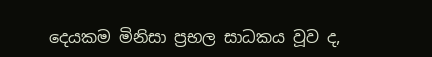දෙයකම මිනිසා ප්‍රභල සාධකය වූව ද,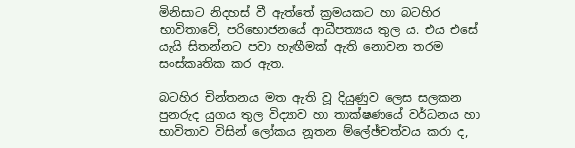මිනිසාට නිදහස් වී ඇත්තේ ක්‍රමයකට හා බටහිර භාවිතාවේ, පරිභොජනයේ ආධීපත්‍යය තුල ය. එය එසේ යැයි සිතන්නට පවා හැඟීමක් ඇති නොවන තරම සංස්කෘතික කර ඇත.

බටහිර චින්තනය මත ඇති වූ දියුණුව ලෙස සලකන පුනරුද යුගය තුල විද්‍යාව හා තාක්ෂණයේ වර්ධනය හා භාවිතාව විසින් ලෝකය නූතන ම්ලේඡ්චත්වය කරා ද,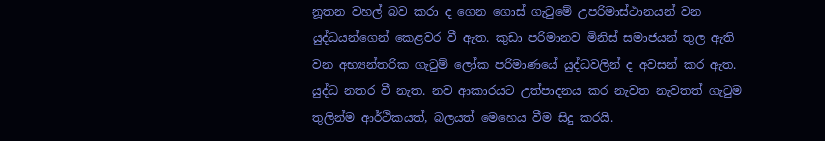නූතන වහල් බව කරා ද ගෙන ගොස් ගැටුමේ උපරිමාස්ථානයන් වන යුද්ධයන්ගෙන් කෙළවර වී ඇත. කුඩා පරිමානව මිනිස් සමාජයන් තුල ඇති වන අභ්‍යන්තරික ගැටුම් ලෝක පරිමාණයේ යුද්ධවලින් ද අවසන් කර ඇත. යුද්ධ නතර වී නැත. නව ආකාරයට උත්පාදනය කර නැවත නැවතත් ගැටුම තුලින්ම ආර්ථිකයත්, බලයත් මෙහෙය වීම සිදු කරයි.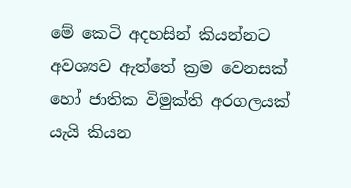මේ කෙටි අදහසින් කියන්නට අවශ්‍යව ඇත්තේ ක්‍රම වෙනසක් හෝ ජාතික විමුක්ති අරගලයක් යැයි කියන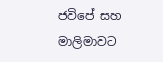ජවිපේ සහ මාලිමාවට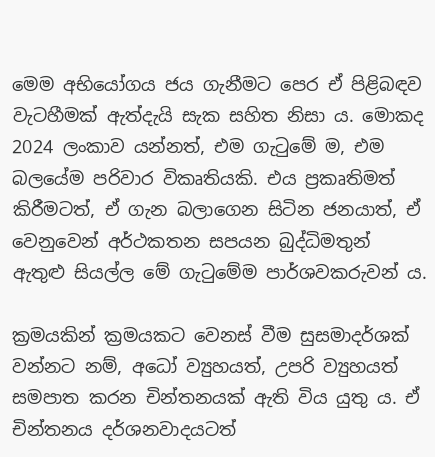මෙම අභියෝගය ජය ගැනීමට පෙර ඒ පිළිබඳව වැටහීමක් ඇත්දැයි සැක සහිත නිසා ය. මොකද 2024 ලංකාව යන්නත්, එම ගැටුමේ ම, එම බලයේම පරිවාර විකෘතියකි. එය ප්‍රකෘතිමත් කිරීමටත්, ඒ ගැන බලාගෙන සිටින ජනයාත්, ඒ වෙනුවෙන් අර්ථකතන සපයන බුද්ධිමතුන් ඇතුළු සියල්ල මේ ගැටුමේම පාර්ශවකරුවන් ය.

ක්‍රමයකින් ක්‍රමයකට වෙනස් වීම සුසමාදර්ශක් වන්නට නම්, අධෝ ව්‍යුහයත්, උපරි ව්‍යුහයත් සමපාත කරන චින්තනයක් ඇති විය යුතු ය. ඒ චින්තනය දර්ශනවාදයටත්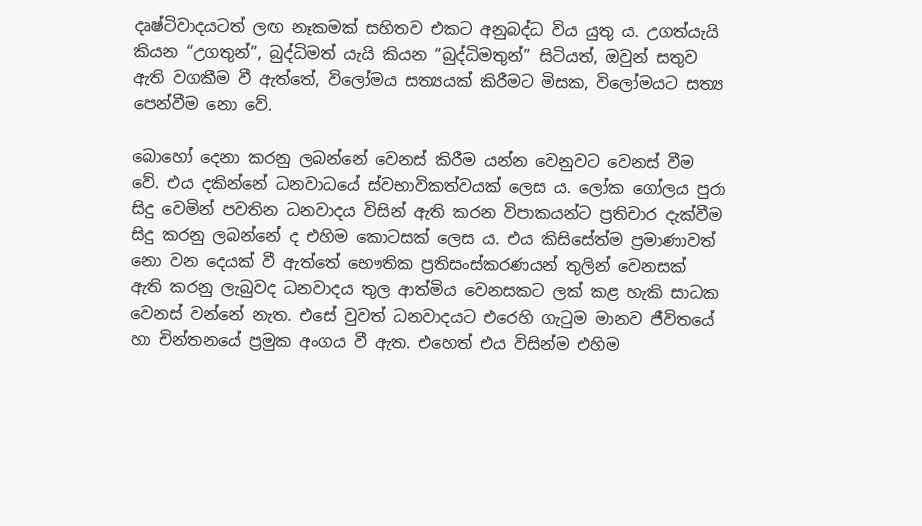දෘෂ්ටිවාදයටත් ලඟ නෑකමක් සහිතව එකට අනුබද්ධ විය යුතු ය. උගත්යැයි කියන “උගතුන්”, බුද්ධිමත් යැයි කියන “බුද්ධිමතුන්” සිටියත්, ඔවුන් සතුව ඇති වගකීම වී ඇත්තේ, විලෝමය සත්‍යයක් කිරීමට මිසක, විලෝමයට සත්‍ය පෙන්වීම නො වේ.

බොහෝ දෙනා කරනු ලබන්නේ වෙනස් කිරීම යන්න වෙනුවට වෙනස් වීම වේ. එය දකින්නේ ධනවාධයේ ස්වභාවිකත්වයක් ලෙස ය. ලෝක ගෝලය පුරා සිදු වෙමින් පවතින ධනවාදය විසින් ඇති කරන විපාකයන්ට ප්‍රතිචාර දැක්වීම සිදු කරනු ලබන්නේ ද එහිම කොටසක් ලෙස ය. එය කිසිසේත්ම ප්‍රමාණාවත් නො වන දෙයක් වී ඇත්තේ භෞතික ප්‍රතිසංස්කරණයන් තුලින් වෙනසක් ඇති කරනු ලැබුවද ධනවාදය තුල ආත්මිය වෙනසකට ලක් කළ හැකි සාධක වෙනස් වන්නේ නැත. එසේ වුවත් ධනවාදයට එරෙහි ගැටුම මානව ජීවිතයේ හා චින්තනයේ ප්‍රමුක අංගය වී ඇත. එහෙත් එය විසින්ම එහිම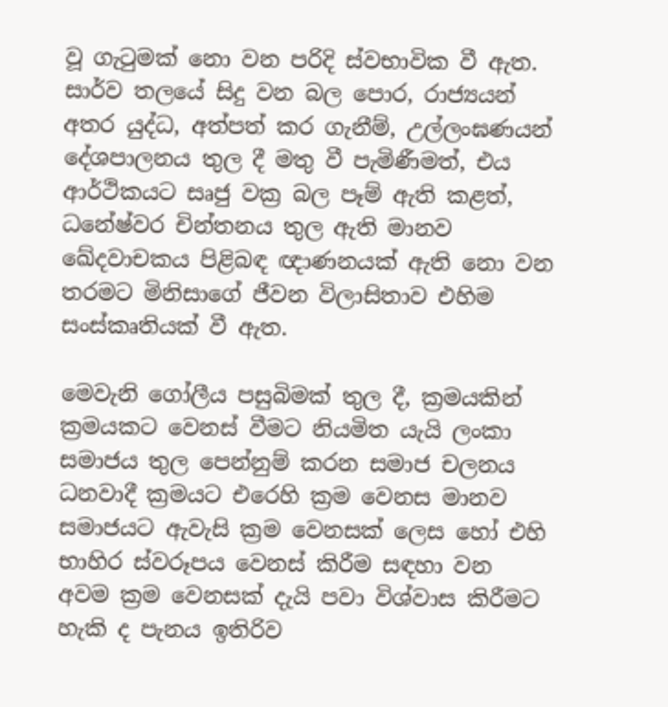වූ ගැටුමක් නො වන පරිදි ස්වභාවික වී ඇත. සාර්ව තලයේ සිදු වන බල පොර, රාජ්‍යයන් අතර යුද්ධ, අත්පත් කර ගැනීම්, උල්ලංඝණයන් දේශපාලනය තුල දී මතු වී පැමිණීමත්, එය ආර්ථිකයට සෘජු වක්‍ර බල පෑම් ඇති කළත්, ධනේෂ්වර චින්තනය තුල ඇති මානව ඛේදවාචකය පිළිබඳ ඥාණනයක් ඇති නො වන තරමට මිනිසාගේ ජීවන විලාසිතාව එහිම සංස්කෘතියක් වී ඇත.

මෙවැනි ගෝලීය පසුබිමක් තුල දී, ක්‍රමයකින් ක්‍රමයකට වෙනස් වීමට නියමිත යැයි ලංකා සමාජය තුල පෙන්නුම් කරන සමාජ චලනය ධනවාදී ක්‍රමයට එරෙහි ක්‍රම වෙනස මානව සමාජයට ඇවැසි ක්‍රම වෙනසක් ලෙස හෝ එහි භාහිර ස්වරූපය වෙනස් කිරීම සඳහා වන අවම ක්‍රම වෙනසක් දැයි පවා විශ්වාස කිරීමට හැකි ද පැනය ඉතිරිව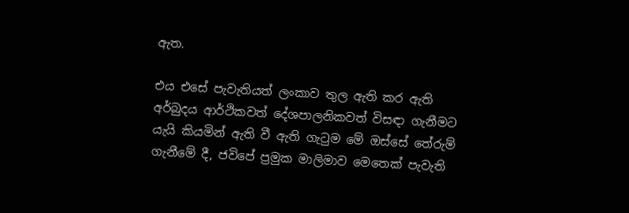ඇත.

එය එසේ පැවැතියත් ලංකාව තුල ඇති කර ඇති අර්බුදය ආර්ථිකවත් දේශපාලනිකවත් විසඳා ගැනීමට යැයි කියමින් ඇති වී ඇති ගැටුම මේ ඔස්සේ තේරුම් ගැනීමේ දී, ජවිපේ ප්‍රමුක මාලිමාව මෙතෙක් පැවැති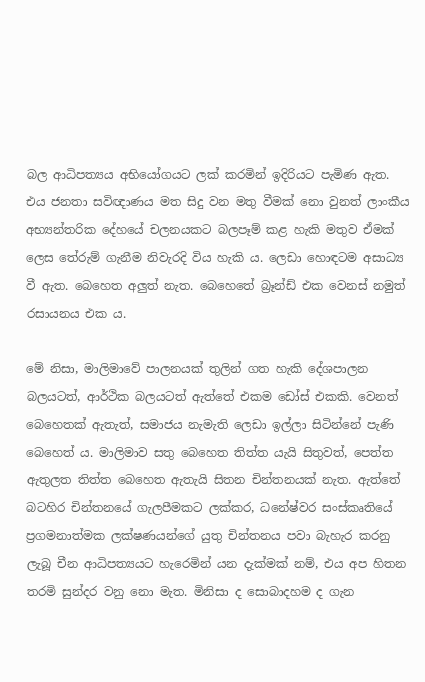බල ආධිපත්‍යය අභියෝගයට ලක් කරමින් ඉදිරියට පැමිණ ඇත. එය ජනතා සවිඥාණය මත සිදු වන මතු වීමක් නො වුනත් ලාංකීය අභ්‍යන්තරික දේහයේ චලනයකට බලපෑම් කළ හැකි මතුව ඒමක් ලෙස තේරුම් ගැනීම නිවැරදි විය හැකි ය. ලෙඩා හොඳටම අසාධ්‍ය වී ඇත. බෙහෙත අලුත් නැත. බෙහෙතේ බ්‍රෑන්ඩ් එක වෙනස් නමුත් රසායනය එක ය.

මේ නිසා, මාලිමාවේ පාලනයක් තුලින් ගත හැකි දේශපාලන බලයටත්, ආර්ථික බලයටත් ඇත්තේ එකම ඩෝස් එකකි. වෙනත් බෙහෙතක් ඇතැත්, සමාජය නැමැති ලෙඩා ඉල්ලා සිටින්නේ පැණි බෙහෙත් ය. මාලිමාව සතු බෙහෙත තිත්ත යැයි සිතුවත්, පෙත්ත ඇතුලත තිත්ත බෙහෙත ඇතැයි සිතන චින්තනයක් නැත. ඇත්තේ බටහිර චින්තනයේ ගැලපීමකට ලක්කර, ධනේෂ්වර සංස්කෘතියේ ප්‍රගමනාත්මක ලක්ෂණයන්ගේ යුතු චින්තනය පවා බැහැර කරනු ලැබූ චීන ආධිපත්‍යයට හැරෙමින් යන දැක්මක් නම්, එය අප හිතන තරමි සුන්දර වනු නො මැත. මිනිසා ද සොබාදහම ද ගැන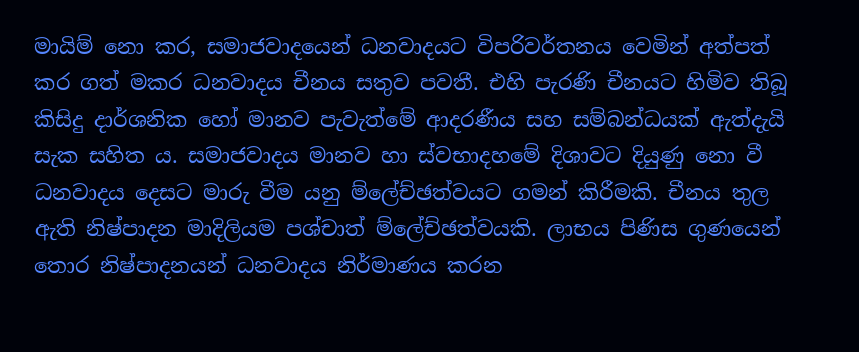මායිම් නො කර, සමාජවාදයෙන් ධනවාදයට විපරිවර්තනය වෙමින් අත්පත් කර ගත් මකර ධනවාදය චීනය සතුව පවතී. එහි පැරණි චීනයට හිමිව තිබූ කිසිදු දාර්ශනික හෝ මානව පැවැත්මේ ආදරණීය සහ සම්බන්ධයක් ඇත්දැයි සැක සහිත ය. සමාජවාදය මානව හා ස්වභාදහමේ දිශාවට දියුණු නො වී ධනවාදය දෙසට මාරු වීම යනු ම්ලේච්ඡත්වයට ගමන් කිරීමකි. චීනය තුල ඇති නිෂ්පාදන මාදිලියම පශ්චාත් ම්ලේච්ඡත්වයකි. ලාභය පිණිස ගුණයෙන් තොර නිෂ්පාදනයන් ධනවාදය නිර්මාණය කරන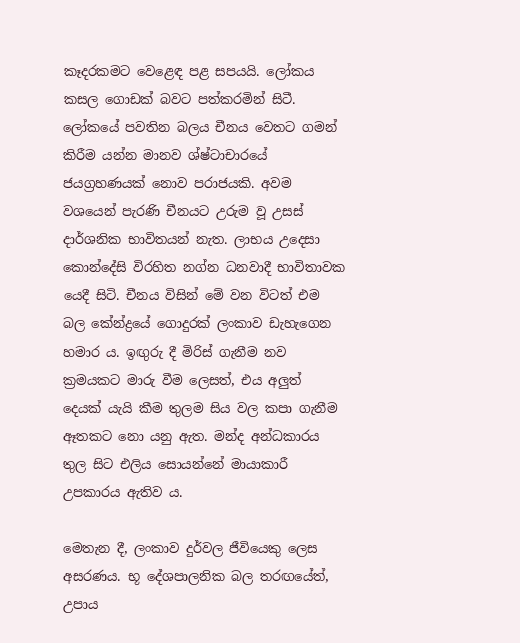කෑදරකමට වෙළෙඳ පළ සපයයි. ලෝකය කසල ගොඩක් බවට පත්කරමින් සිටී. ලෝකයේ පවතින බලය චීනය වෙතට ගමන් කිරීම යන්න මානව ශ්ෂ්ටාචාරයේ ජයග්‍රහණයක් නොව පරාජයකි. අවම වශයෙන් පැරණි චීනයට උරුම වූ උසස් දාර්ශනික භාවිතයන් නැත. ලාභය උදෙසා කොන්දේසි විරහිත නග්න ධනවාදී භාවිතාවක යෙදී සිටි. චීනය විසින් මේ වන විටත් එම බල කේන්ද්‍රයේ ගොදුරක් ලංකාව ඩැහැගෙන හමාර ය. ඉඟුරු දී මිරිස් ගැනීම නව ක්‍රමයකට මාරු වීම ලෙසත්, එය අලුත් දෙයක් යැයි කීම තුලම සිය වල කපා ගැනීම ඈතකට නො යනු ඇත. මන්ද අන්ධකාරය තුල සිට එලිය සොයන්නේ මායාකාරී උපකාරය ඇතිව ය.

මෙතැන දී, ලංකාව දුර්වල ජීවියෙකු ලෙස අසරණය. භූ දේශපාලනික බල තරඟයේත්, උපාය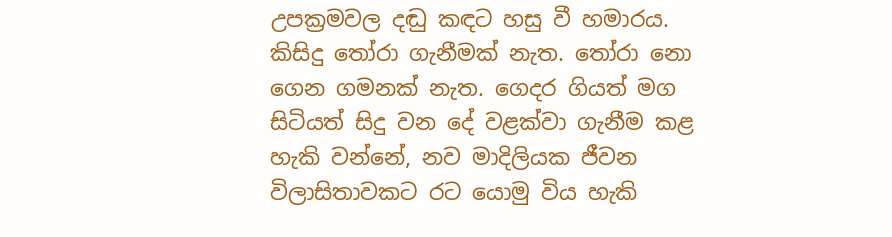උපක්‍රමවල දඬු කඳට හසු වී හමාරය. කිසිදු තෝරා ගැනීමක් නැත. තෝරා නො ගෙන ගමනක් නැත. ගෙදර ගියත් මග සිටියත් සිදු වන දේ වළක්වා ගැනීම කළ හැකි වන්නේ, නව මාදිලියක ජීවන විලාසිතාවකට රට යොමු විය හැකි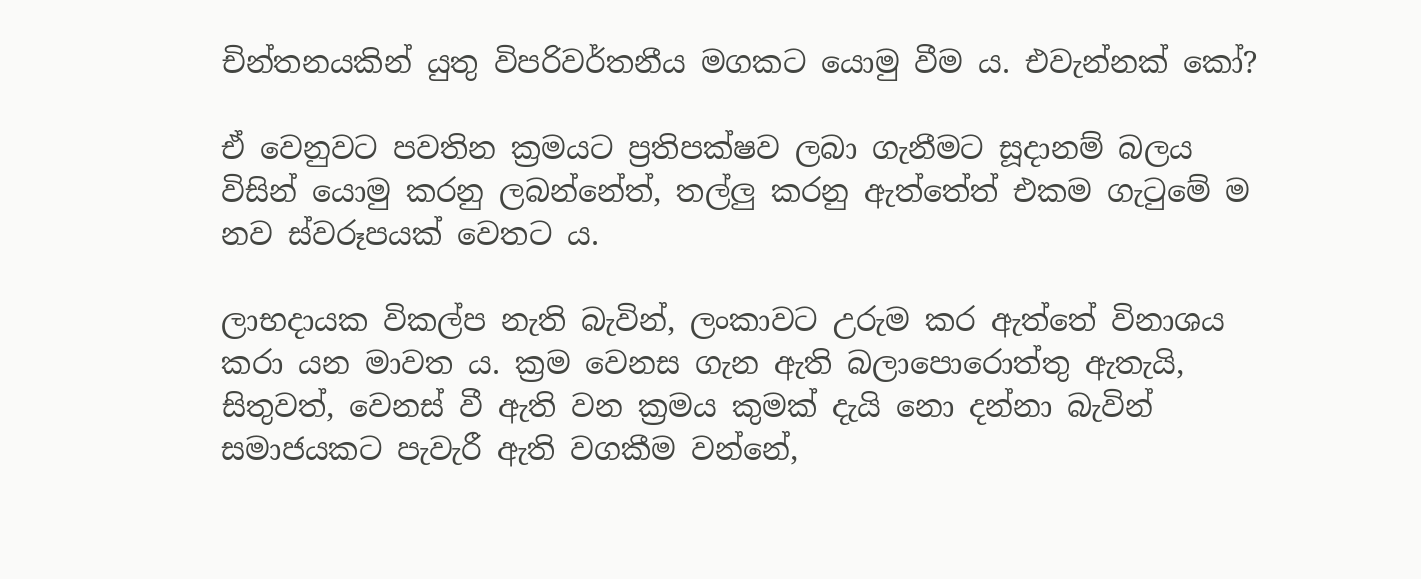චින්තනයකින් යුතු විපරිවර්තනීය මගකට යොමු වීම ය. එවැන්නක් කෝ?

ඒ වෙනුවට පවතින ක්‍රමයට ප්‍රතිපක්ෂව ලබා ගැනීමට සූදානම් බලය විසින් යොමු කරනු ලබන්නේත්, තල්ලු කරනු ඇත්තේත් එකම ගැටුමේ ම නව ස්වරූපයක් වෙතට ය.

ලාභදායක විකල්ප නැති බැවින්, ලංකාවට උරුම කර ඇත්තේ විනාශය කරා යන මාවත ය. ක්‍රම වෙනස ගැන ඇති බලාපොරොත්තු ඇතැයි, සිතුවත්, වෙනස් වී ඇති වන ක්‍රමය කුමක් දැයි නො දන්නා බැවින් සමාජයකට පැවැරී ඇති වගකීම වන්නේ,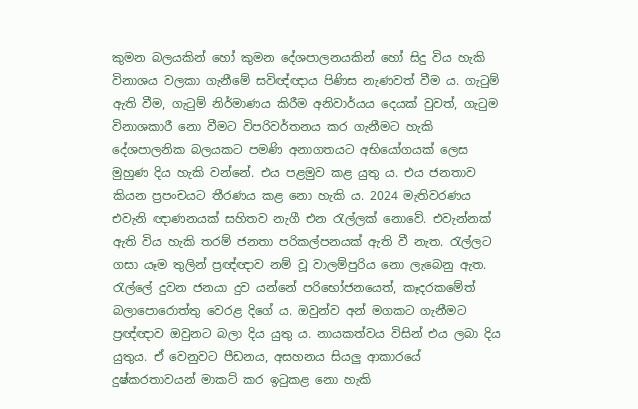කුමන බලයකින් හෝ කුමන දේශපාලනයකින් හෝ සිදු විය හැකි විනාශය වලකා ගැනීමේ සවිඥ්ඥාය පිණිස නැණවත් වීම ය. ගැටුම් ඇති වීම, ගැටුම් නිර්මාණය කිරීම අනිවාර්යය දෙයක් වුවත්, ගැටුම විනාශකාරී නො වීමට විපරිවර්තනය කර ගැනීමට හැකි දේශපාලනික බලයකට පමණි අනාගතයට අභියෝගයක් ලෙස මුහුණ දිය හැකි වන්නේ. එය පළමුව කළ යුතු ය. එය ජනතාව කියන ප්‍රපංචයට තීරණය කළ නො හැකි ය. 2024 මැතිවරණය එවැනි ඥාණනයක් සහිතව නැගී එන රැල්ලක් නොවේ. එවැන්නක් ඇති විය හැකි තරම් ජනතා පරිකල්පනයක් ඇති වී නැත. රැල්ලට ගසා යෑම තුලින් ප්‍රඥ්ඥාව නම් වූ වාලම්පුරිය නො ලැබෙනු ඇත. රැල්ලේ දුවන ජනයා දුව යන්නේ පරිභෝජනයෙත්, කෑදරකමේත් බලාපොරොත්තු වෙරළ දිගේ ය. ඔවුන්ව අන් මගකට ගැනීමට ප්‍රඥ්ඥාව ඔවුනට බලා දිය යුතු ය. නායකත්වය විසින් එය ලබා දිය යුතුය. ඒ වෙනුවට පීඩනය, අසහනය සියලු ආකාරයේ දුෂ්කරතාවයන් මාකට් කර ඉටුකළ නො හැකි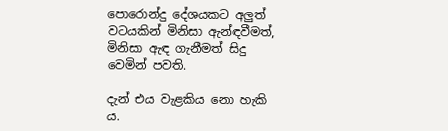පොරොන්දු දේශයකට අලුත් වටයකින් මිනිසා ඇන්ඳවීමත්, මිනිසා ඇඳ ගැනීමත් සිදු වෙමින් පවති.

දැන් එය වැළකිය නො හැකි ය.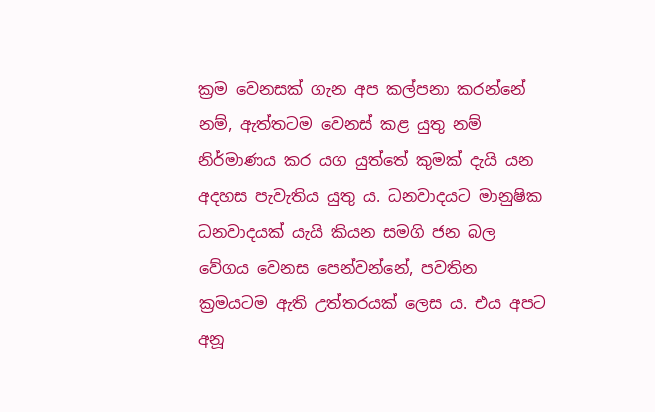ක්‍රම වෙනසක් ගැන අප කල්පනා කරන්නේ නම්, ඇත්තටම වෙනස් කළ යුතු නම් නිර්මාණය කර යග යුත්තේ කුමක් දැයි යන අදහස පැවැතිය යුතු ය. ධනවාදයට මානුෂික ධනවාදයක් යැයි කියන සමගි ජන බල වේගය වෙනස පෙන්වන්නේ, පවතින ක්‍රමයටම ඇති උත්තරයක් ලෙස ය. එය අපට අනූ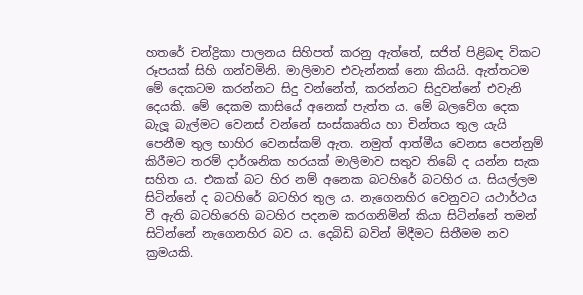හතරේ චන්ද්‍රිකා පාලනය සිහිපත් කරනු ඇත්තේ, සජිත් පිළිබඳ විකට රූපයක් සිහි ගන්වමිනි. මාලිමාව එවැන්නක් නො කියයි. ඇත්තටම මේ දෙකටම කරන්නට සිදු වන්නේත්, කරන්නට සිදුවන්නේ එවැනි දෙයකි. මේ දෙකම කාසියේ අනෙක් පැත්ත ය. මේ බලවේග දෙක බැලූ බැල්මට වෙනස් වන්නේ සංස්කෘතිය හා චින්තය තුල යැයි පෙනීම තුල භාහිර වෙනස්කම් ඇත. නමුත් ආත්මීය වෙනස පෙන්නුම් කිරීමට තරම් දාර්ශනික හරයක් මාලිමාව සතුව තිබේ ද යන්න සැක සහිත ය. එකක් බට හිර නම් අනෙක බටහිරේ බටහිර ය. සියල්ලම සිටින්නේ ද බටහිරේ බටහිර තුල ය. නැගෙනහිර වෙනුවට යථාර්ථය වී ඇති බටහිරෙහි බටහිර පදනම කරගනිමින් කියා සිටින්නේ තමන් සිටින්නේ නැගෙනහිර බව ය. දෙබිඩි බවින් මිදීමට සිතීමම නව ක්‍රමයකි.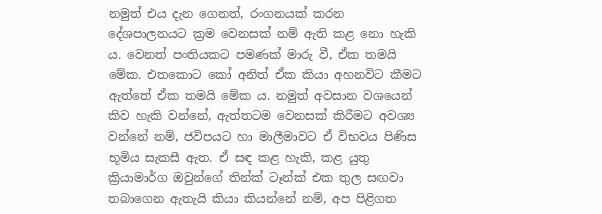නමුත් එය දැන ගෙනත්, රංගනයක් කරන දේශපාලනයට ක්‍රම වෙනසක් නම් ඇති කළ නො හැකි ය. වෙනත් පංතියකට පමණක් මාරු වී, ඒක තමයි මේක. එතකොට කෝ අනිත් ඒක කියා අහනවිට කීමට ඇත්තේ ඒක තමයි මේක ය. නමුත් අවසාන වශයෙන් කිව හැකි වන්නේ, ඇත්තටම වෙනසක් කිරීමට අවශ්‍ය වන්නේ නම්, ජවිපයට හා මාලීමාවට ඒ විභවය පිණිස භූමිය සැකසී ඇත. ඒ සඳ කළ හැකි, කළ යුතු ක්‍රියාමාර්ග ඔවුන්ගේ තින්ක් ටෑන්ක් එක තුල සඟවා තබාගෙන ඇතැයි කියා කියන්නේ නම්, අප පිළිගත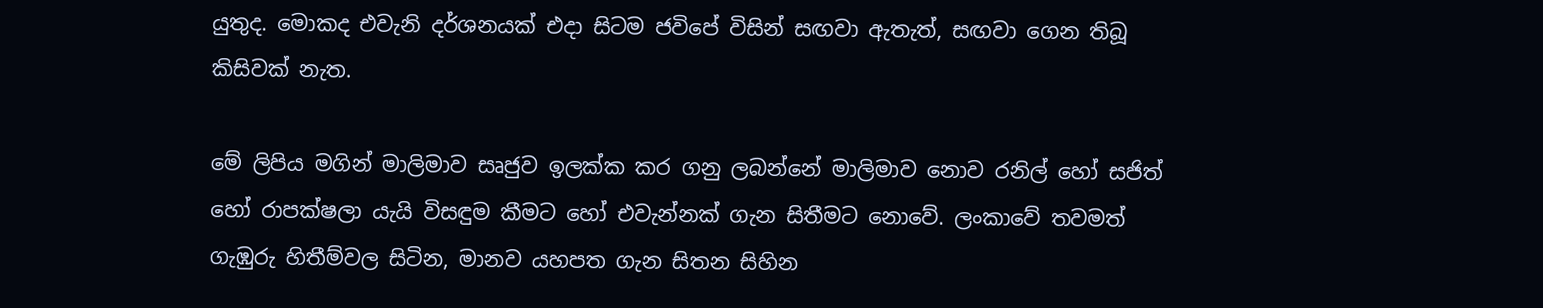යුතුද. මොකද එවැනි දර්ශනයක් එදා සිටම ජවිපේ විසින් සඟවා ඇතැත්, සඟවා ගෙන තිබූ කිසිවක් නැත.

මේ ලිපිය මගින් මාලිමාව සෘජුව ඉලක්ක කර ගනු ලබන්නේ මාලිමාව නොව රනිල් හෝ සජිත් හෝ රාපක්ෂලා යැයි විසඳුම කීමට හෝ එවැන්නක් ගැන සිතීමට නොවේ. ලංකාවේ තවමත් ගැඹුරු හිතීම්වල සිටින, මානව යහපත ගැන සිතන සිහින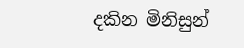දකින මිනිසුන්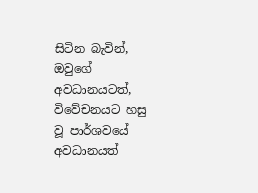සිටින බැවින්, ඔවුගේ අවධානයටත්, විවේචනයට හසු වූ පාර්ශවයේ අවධානයත්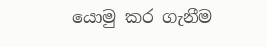යොමු කර ගැනීම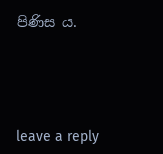පිණිස ය.





leave a reply